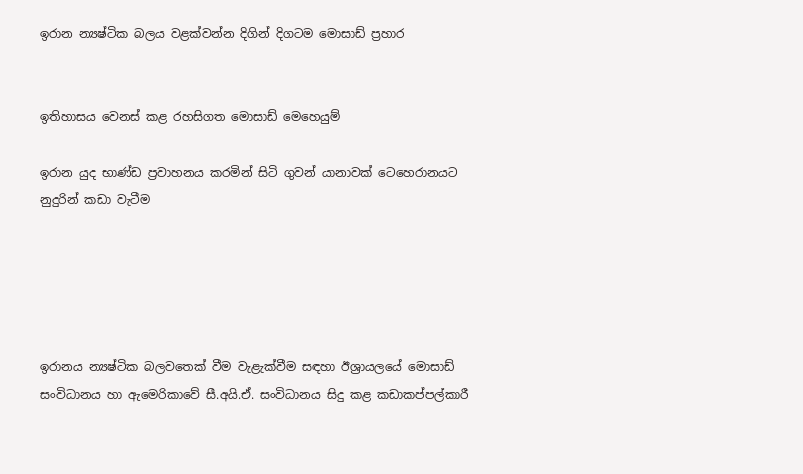ඉරාන න්‍යෂ්ටික බලය වළක්වන්න දිගින් දිගටම මොසාඩ් ප්‍රහාර


ඉතිහාසය වෙනස් කළ රහසිගත මොසාඩ් මෙහෙයුම්

ඉරාන යුද භාණ්ඩ ප්‍රවාහනය කරමින් සිටි ගුවන් යානාවක් ටෙහෙරානයට නුදුරින් කඩා වැටීම





ඉරානය න්‍යෂ්ටික බලවතෙක් වීම වැළැක්වීම සඳහා ඊශ්‍රායලයේ මොසාඩ් සංවිධානය හා ඇමෙරිකාවේ සී.අයි.ඒ. සංවිධානය සිදු කළ කඩාකප්පල්කාරී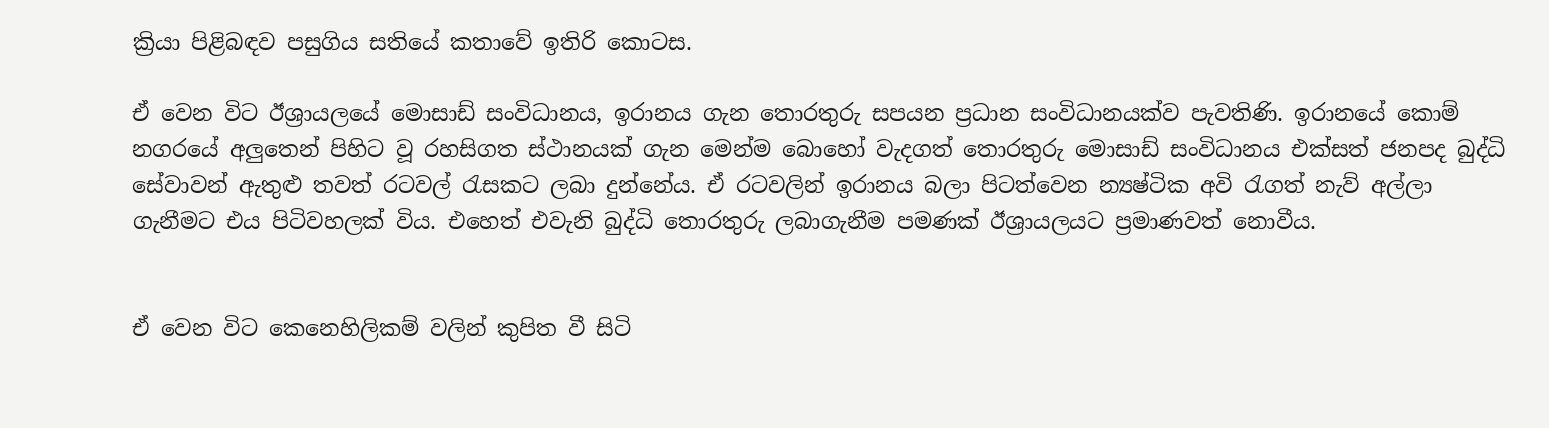ක්‍රියා පිළිබඳව පසුගිය සතියේ කතාවේ ඉතිරි කොටස.

ඒ වෙන විට ඊශ්‍රායලයේ මොසාඩ් සංවිධානය, ඉරානය ගැන තොරතුරු සපයන ප්‍රධාන සංවිධානයක්ව පැවතිණි. ඉරානයේ කොම් නගරයේ අලුතෙන් පිහිට වූ රහසිගත ස්ථානයක් ගැන මෙන්ම බොහෝ වැදගත් තොරතුරු මොසාඩ් සංවිධානය එක්සත් ජනපද බුද්ධි සේවාවන් ඇතුළු තවත් රටවල් රැසකට ලබා දුන්නේය. ඒ රටවලින් ඉරානය බලා පිටත්වෙන න්‍යෂ්ටික අවි රැගත් නැව් අල්ලා ගැනීමට එය පිටිවහලක් විය. එහෙත් එවැනි බුද්ධි තොරතුරු ලබාගැනීම පමණක් ඊශ්‍රායලයට ප්‍රමාණවත් නොවීය.


ඒ වෙන විට කෙනෙහිලිකම් වලින් කුපිත වී සිටි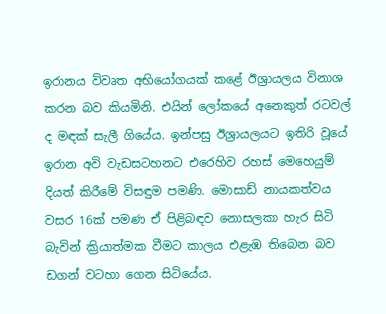ඉරානය විවෘත අභියෝගයක් කළේ ඊශ්‍රායලය විනාශ කරන බව කියමිනි. එයින් ලෝකයේ අනෙකුත් රටවල් ද මඳක් සැලී ගියේය. ඉන්පසු ඊශ්‍රායලයට ඉතිරි වූයේ ඉරාන අවි වැඩසටහනට එරෙහිව රහස් මෙහෙයුම් දියත් කිරීමේ විසඳුම පමණි. මොසාඩ් නායකත්වය වසර 16ක් පමණ ඒ පිළිබඳව නොසලකා හැර සිටි බැවින් ක්‍රියාත්මක වීමට කාලය එළැඹ තිබෙන බව ඩගන් වටහා ගෙන සිටියේය.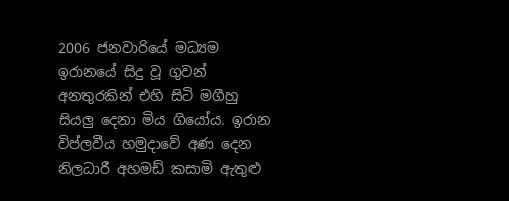2006 ජනවාරියේ මධ්‍යම ඉරානයේ සිදු වූ ගුවන් අනතුරකින් එහි සිටි මගීහු සියලු දෙනා මිය ගියෝය. ඉරාන විප්ලවීය හමුදාවේ අණ දෙන නිලධාරී අහමඩ් කසාමි ඇතුළු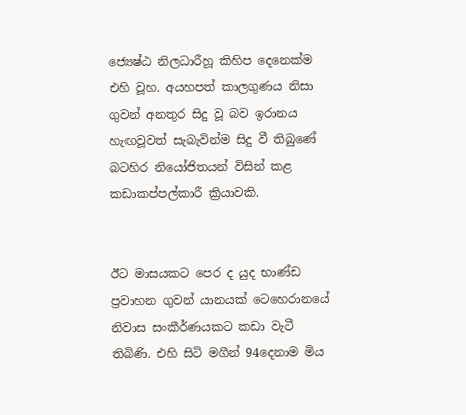ජ්‍යෙෂ්ඨ නිලධාරීහූ කිහිප දෙනෙක්ම එහි වූහ. අයහපත් කාලගුණය නිසා ගුවන් අනතුර සිදු වූ බව ඉරානය හැඟවූවත් සැබැවින්ම සිදු වී තිබුණේ බටහිර නියෝජිතයන් විසින් කළ කඩාකප්පල්කාරී ක්‍රියාවකි.


ඊට මාසයකට පෙර ද යුද භාණ්ඩ ප්‍රවාහන ගුවන් යානයක් ටෙහෙරානයේ නිවාස සංකීර්ණයකට කඩා වැටී තිබිණි. එහි සිටි මගීන් 94දෙනාම මිය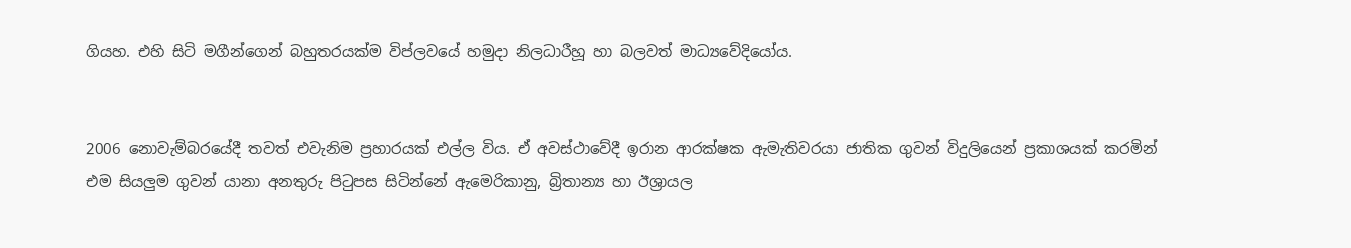ගියහ. එහි සිටි මගීන්ගෙන් බහුතරයක්ම විප්ලවයේ හමුදා නිලධාරීහූ හා බලවත් මාධ්‍යවේදියෝය.


2006 නොවැම්බරයේදී තවත් එවැනිම ප්‍රහාරයක් එල්ල විය. ඒ අවස්ථාවේදී ඉරාන ආරක්ෂක ඇමැතිවරයා ජාතික ගුවන් විදුලියෙන් ප්‍රකාශයක් කරමින් එම සියලුම ගුවන් යානා අනතුරු පිටුපස සිටින්නේ ඇමෙරිකානු, බ්‍රිතාන්‍ය හා ඊශ්‍රායල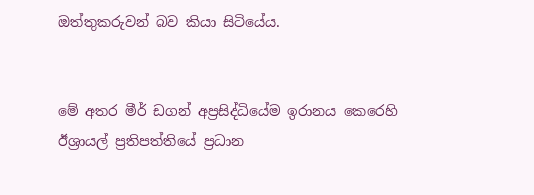ඔත්තුකරුවන් බව කියා සිටියේය.


මේ අතර මීර් ඩගන් අප්‍රසිද්ධියේම ඉරානය කෙරෙහි ඊශ්‍රායල් ප්‍රතිපත්තියේ ප්‍රධාන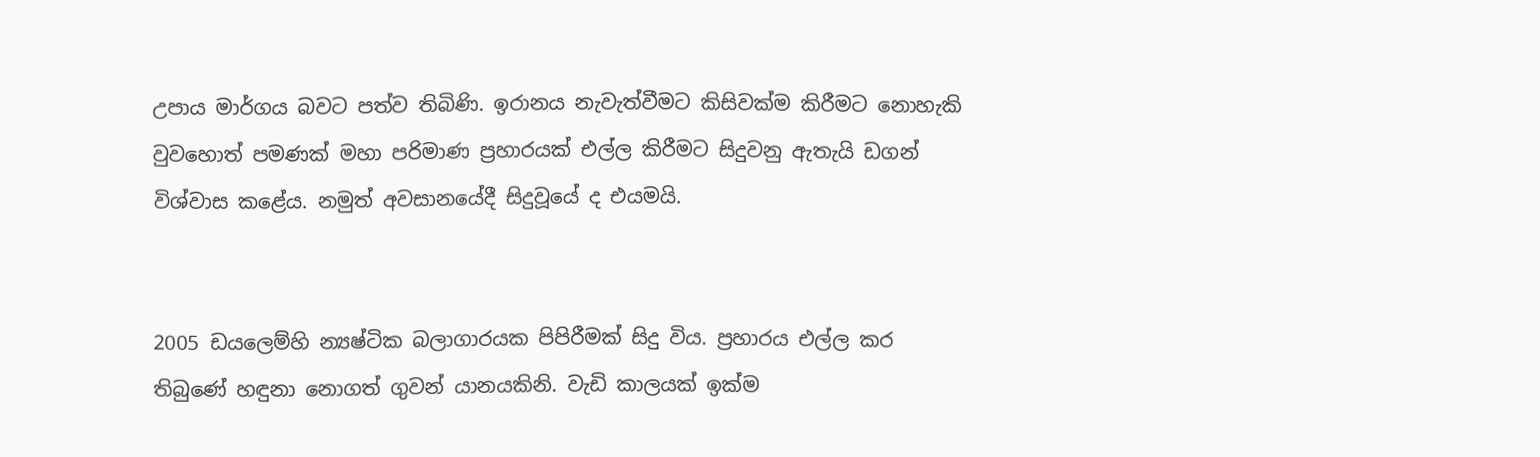උපාය මාර්ගය බවට පත්ව තිබිණි. ඉරානය නැවැත්වීමට කිසිවක්ම කිරීමට නොහැකි වුවහොත් පමණක් මහා පරිමාණ ප්‍රහාරයක් එල්ල කිරීමට සිදුවනු ඇතැයි ඩගන් විශ්වාස කළේය. නමුත් අවසානයේදී සිදුවූයේ ද එයමයි.


2005 ඩයලෙම්හි න්‍යෂ්ටික බලාගාරයක පිපිරීමක් සිදු විය. ප්‍රහාරය එල්ල කර තිබුණේ හඳුනා නොගත් ගුවන් යානයකිනි. වැඩි කාලයක් ඉක්ම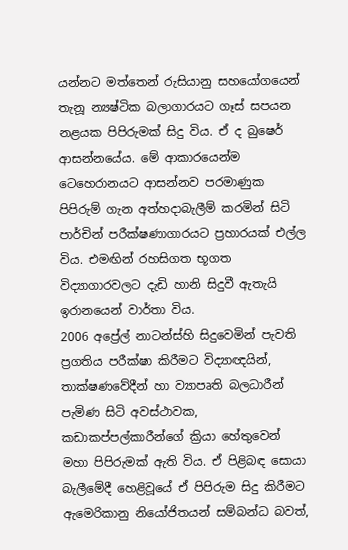යන්නට මත්තෙන් රුසියානු සහයෝගයෙන් තැනූ න්‍යෂ්ටික බලාගාරයට ගෑස් සපයන නළයක පිපිරුමක් සිදු විය. ඒ ද බුෂෙර් ආසන්නයේය. මේ ආකාරයෙන්ම ටෙහෙරානයට ආසන්නව පරමාණුක පිපිරුම් ගැන අත්හදාබැලීම් කරමින් සිටි පාර්චින් පරීක්ෂණාගාරයට ප්‍රහාරයක් එල්ල විය. එමඟින් රහසිගත භූගත විද්‍යාගාරවලට දැඩි හානි සිදුවී ඇතැයි ඉරානයෙන් වාර්තා විය.
2006 අප්‍රේල් නාටන්ස්හි සිදුවෙමින් පැවති ප්‍රගතිය පරීක්ෂා කිරීමට විද්‍යාඥයින්, තාක්ෂණවේදීන් හා ව්‍යාපෘති බලධාරීන් පැමිණ සිටි අවස්ථාවක, කඩාකප්පල්කාරීන්ගේ ක්‍රියා හේතුවෙන් මහා පිපිරුමක් ඇති විය. ඒ පිළිබඳ සොයා බැලීමේදී හෙළිවූයේ ඒ පිපිරුම සිදු කිරීමට ඇමෙරිකානු නියෝජිතයන් සම්බන්ධ බවත්,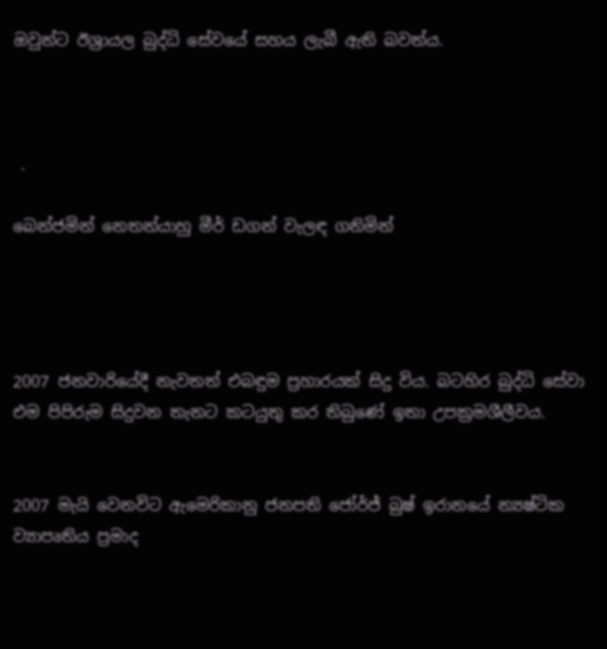ඔවුන්ට ඊශ්‍රායල බුද්ධි සේවයේ සහය ලැබී ඇති බවත්ය.



 .

බෙන්ජමින් නෙතන්යාහු මීර් ඩගන් වැලඳ ගනිමින්




2007 ජනවාරියේදී නැවතත් එබඳුම ප්‍රහාරයක් සිදු විය. බටහිර බුද්ධි සේවා එම පිපිරුම සිදුවන තැනට කටයුතු කර තිබුණේ ඉතා උපක්‍රමශීලීවය.


2007 මැයි වෙනවිට ඇමෙරිකානු ජනපති ජෝර්ජ් බුෂ් ඉරානයේ න්‍යෂ්ටික ව්‍යාපෘතිය ප්‍රමාද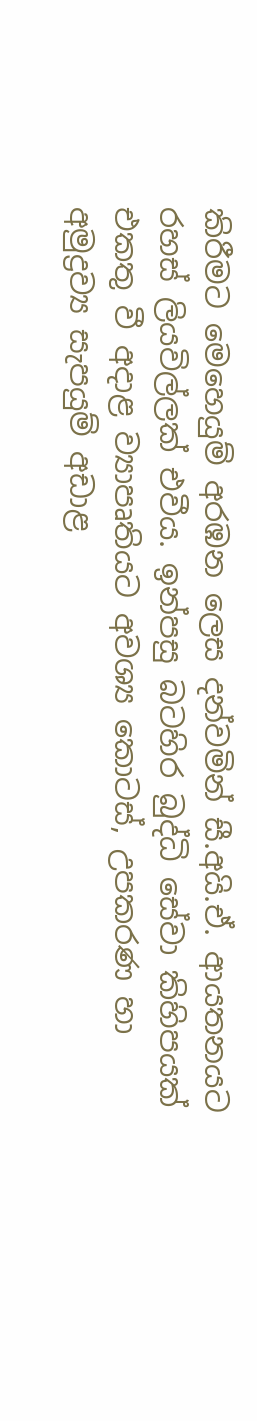කිරීමට මෙහෙයුම් අරඹන ලෙස දන්වමින් සී.අයි.ඒ. ආයතනයට රහස් ලියවිල්ලක් එවීය. ඉන්පසු බටහිර බුද්ධි සේවා කිහිපයක් එකතු වී අදාළ ව්‍යාපෘතියට අවශ්‍ය කොටස්, උපකරණ හා අමුද්‍රව්‍ය සැපයුම් අඩාළ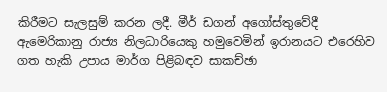කිරීමට සැලසුම් කරන ලදී. මීර් ඩගන් අගෝස්තුවේදී ඇමෙරිකානු රාජ්‍ය නිලධාරියෙකු හමුවෙමින් ඉරානයට එරෙහිව ගත හැකි උපාය මාර්ග පිළිබඳව සාකච්ඡා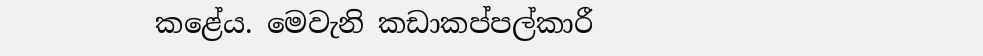කළේය. මෙවැනි කඩාකප්පල්කාරී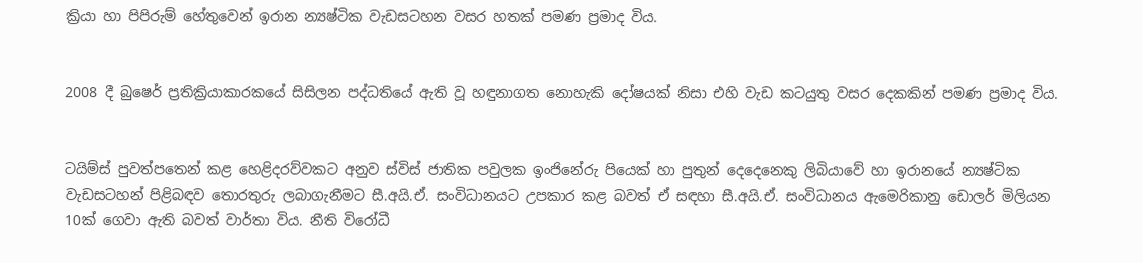ක්‍රියා හා පිපිරුම් හේතුවෙන් ඉරාන න්‍යෂ්ටික වැඩසටහන වසර හතක් පමණ ප්‍රමාද විය.


2008 දී බුෂෙර් ප්‍රතික්‍රියාකාරකයේ සිසිලන පද්ධතියේ ඇති වූ හඳුනාගත නොහැකි දෝෂයක් නිසා එහි වැඩ කටයුතු වසර දෙකකින් පමණ ප්‍රමාද විය.


ටයිම්ස් පුවත්පතෙන් කළ හෙළිදරව්වකට අනුව ස්විස් ජාතික පවුලක ඉංජිනේරු පියෙක් හා පුතුන් දෙදෙනෙකු ලිබියාවේ හා ඉරානයේ න්‍යෂ්ටික වැඩසටහන් පිළිබඳව තොරතුරු ලබාගැනීමට සී.අයි.ඒ. සංවිධානයට උපකාර කළ බවත් ඒ සඳහා සී.අයි.ඒ. සංවිධානය ඇමෙරිකානු ඩොලර් මිලියන 10ක් ගෙවා ඇති බවත් වාර්තා විය. නීති විරෝධී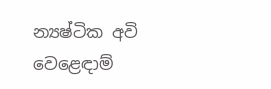න්‍යෂ්ටික අවි වෙළෙඳාම්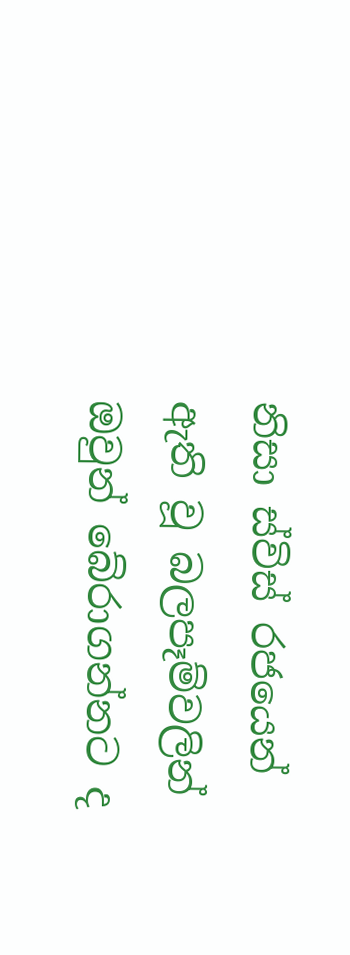නිසා ස්විස් රජයෙන් ඇති වූ බලපෑම්වලින් ඔවුන් බේරාගන්නට ද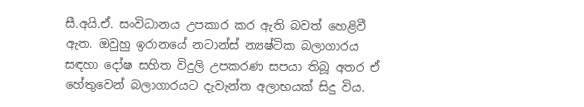සී.අයි.ඒ. සංවිධානය උපකාර කර ඇති බවත් හෙළිවී ඇත. ඔවුහු ඉරානයේ නටාන්ස් න්‍යෂ්ටික බලාගාරය සඳහා දෝෂ සහිත විදුලි උපකරණ සපයා තිබූ අතර ඒ හේතුවෙන් බලාගාරයට දැවැන්ත අලාභයක් සිදු විය.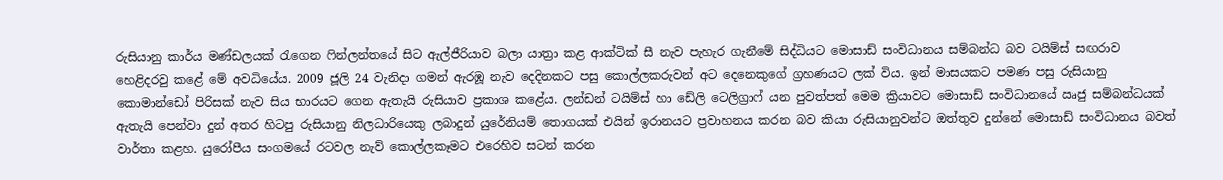රුසියානු කාර්ය මණ්ඩලයක් රැගෙන ෆින්ලන්තයේ සිට ඇල්ජීරියාව බලා යාත්‍රා කළ ආක්ටික් සී නැව පැහැර ගැනීමේ සිද්ධියට මොසාඩ් සංවිධානය සම්බන්ධ බව ටයිම්ස් සඟරාව හෙළිදරවු කළේ මේ අවධියේය. 2009 ජූලි 24 වැනිදා ගමන් ඇරඹූ නැව දෙදිනකට පසු කොල්ලකරුවන් අට දෙනෙකුගේ ග්‍රහණයට ලක් විය. ඉන් මාසයකට පමණ පසු රුසියානු කොමාන්ඩෝ පිරිසක් නැව සිය භාරයට ගෙන ඇතැයි රුසියාව ප්‍රකාශ කළේය. ලන්ඩන් ටයිම්ස් හා ඩේලි ටෙලිග්‍රාෆ් යන පුවත්පත් මෙම ක්‍රියාවට මොසාඩ් සංවිධානයේ ඍජු සම්බන්ධයක් ඇතැයි පෙන්වා දුන් අතර හිටපු රුසියානු නිලධාරියෙකු ලබාදුන් යුරේනියම් තොගයක් එයින් ඉරානයට ප්‍රවාහනය කරන බව කියා රුසියානුවන්ට ඔත්තුව දුන්නේ මොසාඩ් සංවිධානය බවත් වාර්තා කළහ. යුරෝපීය සංගමයේ රටවල නැව් කොල්ලකෑමට එරෙහිව සටන් කරන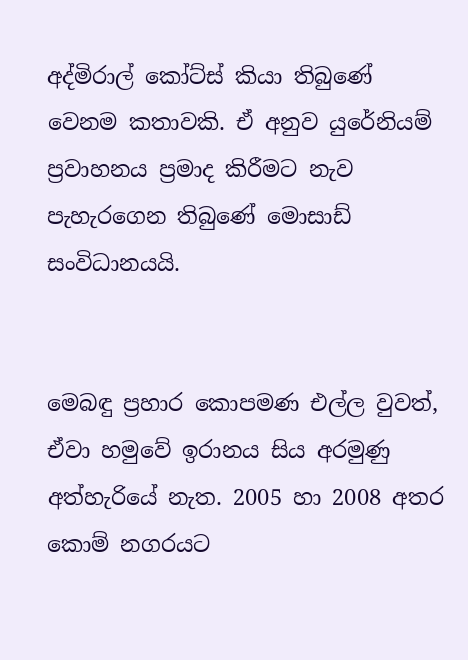අද්මිරාල් කෝට්ස් කියා තිබුණේ වෙනම කතාවකි. ඒ අනුව යුරේනියම් ප්‍රවාහනය ප්‍රමාද කිරීමට නැව පැහැරගෙන තිබුණේ මොසාඩ් සංවිධානයයි.


මෙබඳු ප්‍රහාර කොපමණ එල්ල වුවත්, ඒවා හමුවේ ඉරානය සිය අරමුණු අත්හැරියේ නැත. 2005 හා 2008 අතර කොම් නගරයට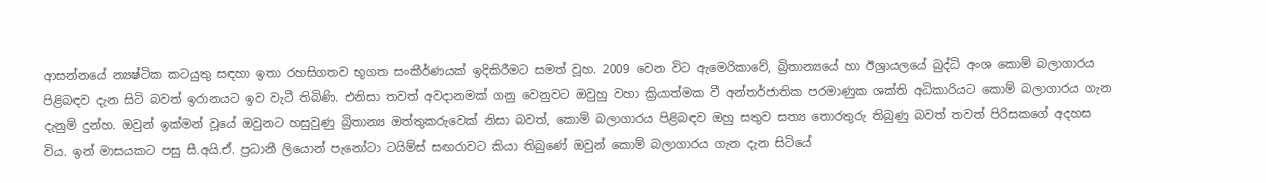ආසන්නයේ න්‍යෂ්ටික කටයුතු සඳහා ඉතා රහසිගතව භූගත සංකීර්ණයක් ඉදිකිරීමට සමත් වූහ. 2009 වෙන විට ඇමෙරිකාවේ, බ්‍රිතාන්‍යයේ හා ඊශ්‍රායලයේ බුද්ධි අංශ කොම් බලාගාරය පිළිබඳව දැන සිටි බවත් ඉරානයට ඉව වැටී තිබිණි. එනිසා තවත් අවදානමක් ගනු වෙනුවට ඔවුහු වහා ක්‍රියාත්මක වී අන්තර්ජාතික පරමාණුක ශක්ති අධිකාරියට කොම් බලාගාරය ගැන දැනුම් දුන්හ. ඔවුන් ඉක්මන් වූයේ ඔවුනට හසුවුණු බ්‍රිතාන්‍ය ඔත්තුකරුවෙක් නිසා බවත්, කොම් බලාගාරය පිළිබඳව ඔහු සතුව සත්‍ය තොරතුරු තිබුණු බවත් තවත් පිරිසකගේ අදහස විය. ඉන් මාසයකට පසු සී.අයි.ඒ. ප්‍රධානී ලියොන් පැනෝටා ටයිම්ස් සඟරාවට කියා තිබුණේ ඔවුන් කොම් බලාගාරය ගැන දැන සිටියේ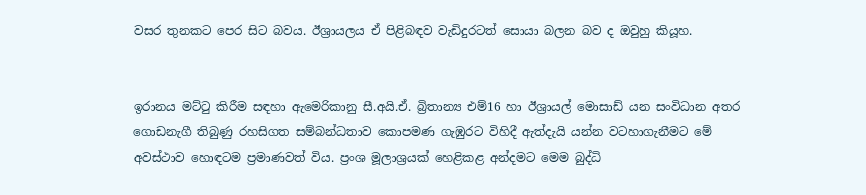වසර තුනකට පෙර සිට බවය. ඊශ්‍රායලය ඒ පිළිබඳව වැඩිදුරටත් සොයා බලන බව ද ඔවුහු කියූහ.


ඉරානය මට්ටු කිරීම සඳහා ඇමෙරිකානු සී.අයි.ඒ. බ්‍රිතාන්‍ය එම්16 හා ඊශ්‍රායල් මොසාඩ් යන සංවිධාන අතර ගොඩනැගී තිබුණු රහසිගත සම්බන්ධතාව කොපමණ ගැඹුරට විහිදී ඇත්දැයි යන්න වටහාගැනීමට මේ අවස්ථාව හොඳටම ප්‍රමාණවත් විය. ප්‍රංශ මූලාශ්‍රයක් හෙළිකළ අන්දමට මෙම බුද්ධි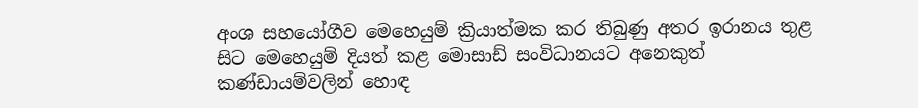අංශ සහයෝගීව මෙහෙයුම් ක්‍රියාත්මක කර තිබුණු අතර ඉරානය තුළ සිට මෙහෙයුම් දියත් කළ මොසාඩ් සංවිධානයට අනෙකුත් කණ්ඩායම්වලින් හොඳ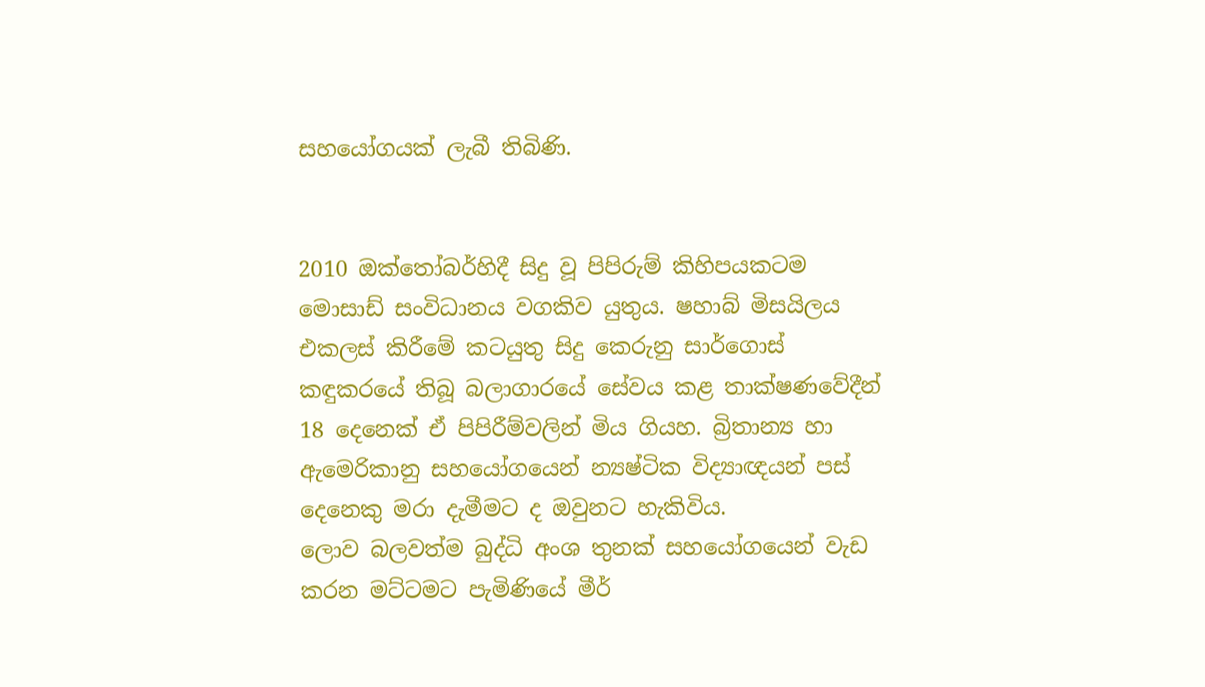සහයෝගයක් ලැබී තිබිණි.


2010 ඔක්තෝබර්හිදී සිදු වූ පිපිරුම් කිහිපයකටම මොසාඩ් සංවිධානය වගකිව යුතුය. ෂහාබ් මිසයිලය එකලස් කිරීමේ කටයුතු සිදු කෙරුනු සාර්ගොස් කඳුකරයේ තිබූ බලාගාරයේ සේවය කළ තාක්ෂණවේදීන් 18 දෙනෙක් ඒ පිපිරීම්වලින් මිය ගියහ. බ්‍රිතාන්‍ය හා ඇමෙරිකානු සහයෝගයෙන් න්‍යෂ්ටික විද්‍යාඥයන් පස් දෙනෙකු මරා දැමීමට ද ඔවුනට හැකිවිය.
ලොව බලවත්ම බුද්ධි අංශ තුනක් සහයෝගයෙන් වැඩ කරන මට්ටමට පැමිණියේ මීර්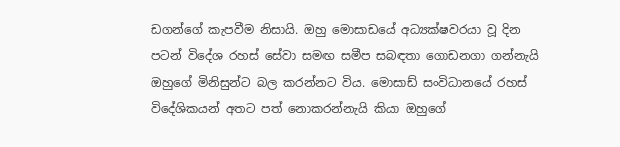ඩගන්ගේ කැපවීම නිසායි. ඔහු මොසාඩයේ අධ්‍යක්ෂවරයා වූ දින පටන් විදේශ රහස් සේවා සමඟ සමීප සබඳතා ගොඩනගා ගන්නැයි ඔහුගේ මිනිසුන්ට බල කරන්නට විය. මොසාඩ් සංවිධානයේ රහස් විදේශිකයන් අතට පත් නොකරන්නැයි කියා ඔහුගේ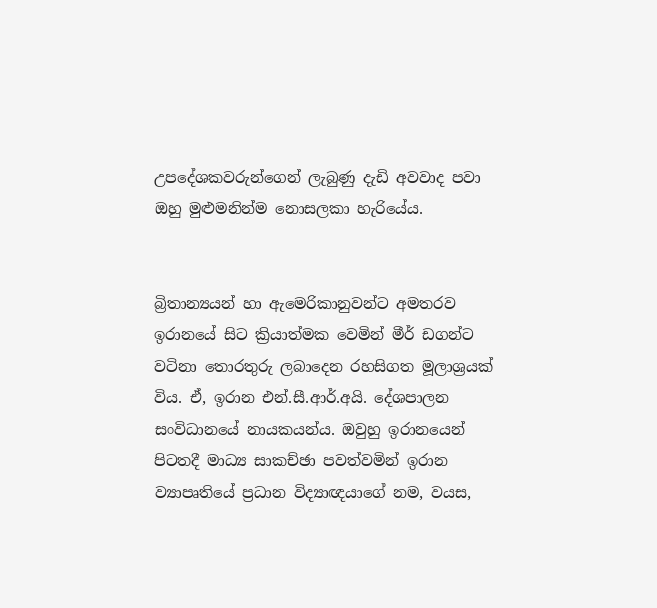උපදේශකවරුන්ගෙන් ලැබුණු දැඩි අවවාද පවා ඔහු මුළුමනින්ම නොසලකා හැරියේය.


බ්‍රිතාන්‍යයන් හා ඇමෙරිකානුවන්ට අමතරව ඉරානයේ සිට ක්‍රියාත්මක වෙමින් මීර් ඩගන්ට වටිනා තොරතුරු ලබාදෙන රහසිගත මූලාශ්‍රයක් විය. ඒ, ඉරාන එන්.සී.ආර්.අයි. දේශපාලන සංවිධානයේ නායකයන්ය. ඔවුහු ඉරානයෙන් පිටතදී මාධ්‍ය සාකච්ඡා පවත්වමින් ඉරාන ව්‍යාපෘතියේ ප්‍රධාන විද්‍යාඥයාගේ නම, වයස,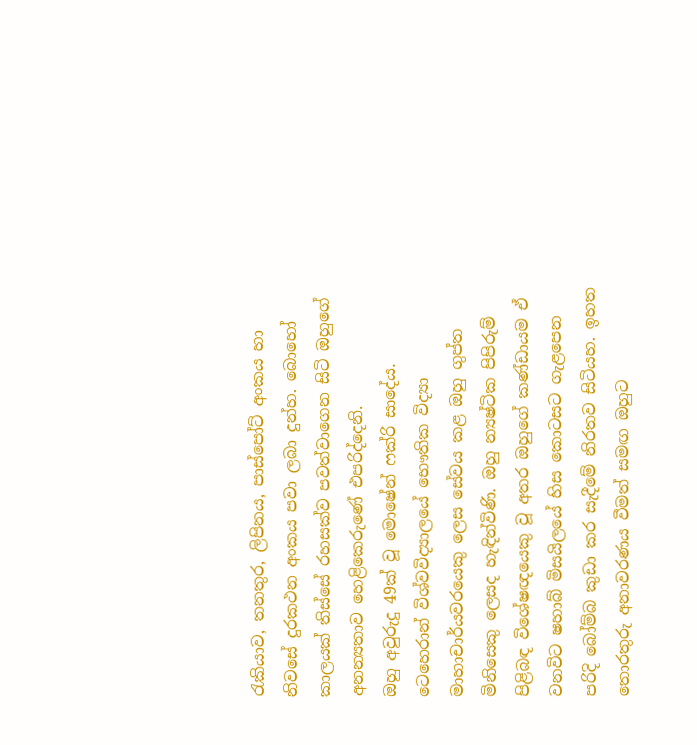රැකියාව, තනතුර, ලිපිනය, පාස්පෝට් අංකය හා නිවසේ දුරකථන අංකය පවා ලබා දුන්හ. බොහෝ කාලයක් තිස්සේ රහසක්ව පවත්වාගෙන සිටි ඔහුගේ අනන්‍යතාව හෙළිකෙරුණේ එපරිද්දෙනි.
ඔහු අවුරුදු 49ක් වූ මොෂේන් ෆක්රි සාදේය. ටෙහෙරාන් විශ්වවිද්‍යාලයේ භෞතික විද්‍යා මාහාචාර්යවරයෙකු ලෙස සේවය කළ ඔහු ගුප්ත මිනිසෙකු ලෙසද හැඳින්විණි. ඔහු න්‍යෂ්ටික පිපිරුම් පිළිබඳ විශේෂඥයෙකු වූ අතර ඔහුගේ කණ්ඩායම ඒ වනවිට ෂහාබ් මිසයිලයේ හිස කොටසට ගැළපෙන පරිදි බෝම්බ කුඩා කර සැදීමේ නිරතව සිටියහ. ඉහත තොරතුරු අනාවරණය වීමත් සමඟ ඔහුට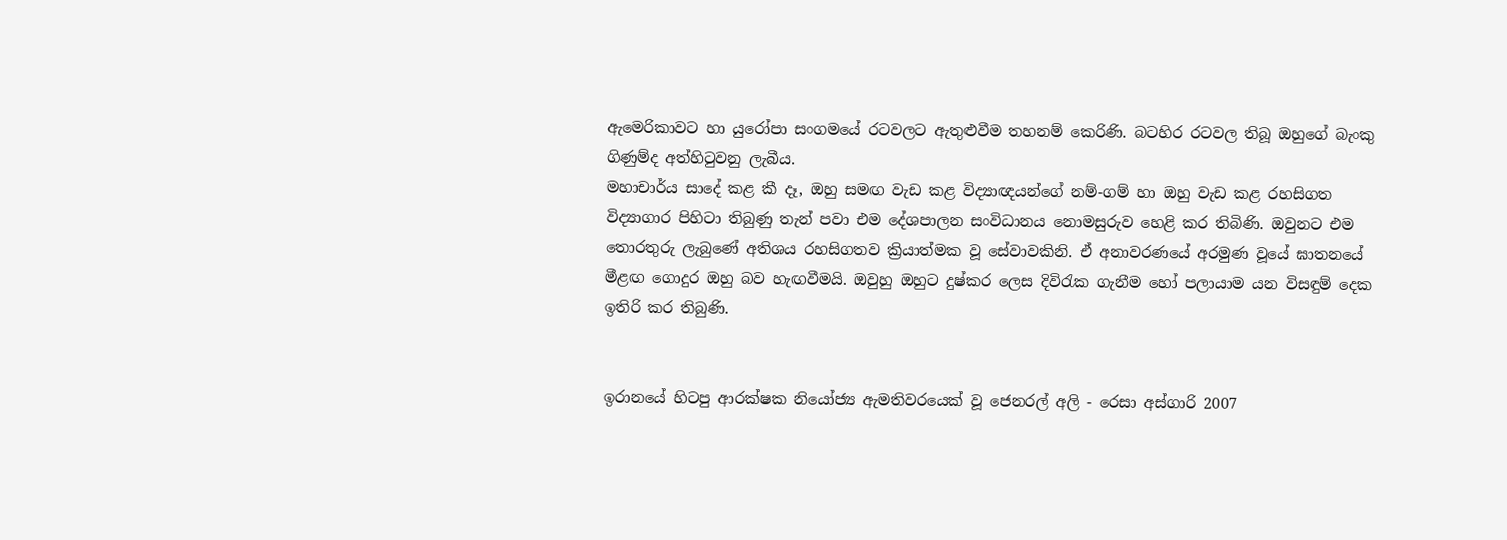ඇමෙරිකාවට හා යුරෝපා සංගමයේ රටවලට ඇතුළුවීම තහනම් කෙරිණි. බටහිර රටවල තිබූ ඔහුගේ බැංකු ගිණුම්ද අත්හිටුවනු ලැබීය.
මහාචාර්ය සාදේ කළ කී දෑ, ඔහු සමඟ වැඩ කළ විද්‍යාඥයන්ගේ නම්-ගම් හා ඔහු වැඩ කළ රහසිගත විද්‍යාගාර පිහිටා තිබුණු තැන් පවා එම දේශපාලන සංවිධානය නොමසුරුව හෙළි කර තිබිණි. ඔවුනට එම තොරතුරු ලැබුණේ අතිශය රහසිගතව ක්‍රියාත්මක වූ සේවාවකිනි. ඒ අනාවරණයේ අරමුණ වූයේ ඝාතනයේ මීළඟ ගොදුර ඔහු බව හැඟවීමයි. ඔවුහු ඔහුට දුෂ්කර ලෙස දිවිරැක ගැනීම හෝ පලායාම යන විසඳුම් දෙක ඉතිරි කර තිබුණි.


ඉරානයේ හිටපු ආරක්ෂක නියෝජ්‍ය ඇමතිවරයෙක් වූ ජෙනරල් අලි - රෙසා අස්ගාරි 2007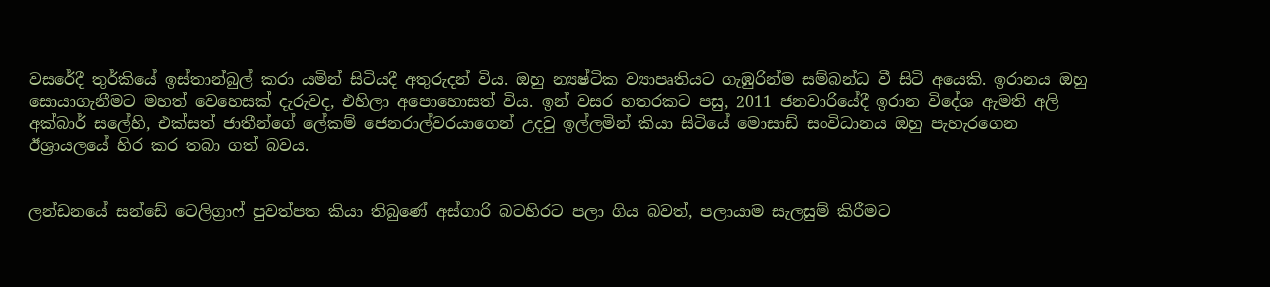වසරේදී තුර්කියේ ඉස්තාන්බුල් කරා යමින් සිටියදී අතුරුදන් විය. ඔහු න්‍යෂ්ටික ව්‍යාපෘතියට ගැඹුරින්ම සම්බන්ධ වී සිටි අයෙකි. ඉරානය ඔහු සොයාගැනීමට මහත් වෙහෙසක් දැරුවද, එහිලා අපොහොසත් විය. ඉන් වසර හතරකට පසු, 2011 ජනවාරියේදී ඉරාන විදේශ ඇමති අලි අක්බාර් සලේහි, එක්සත් ජාතීන්ගේ ලේකම් ජෙනරාල්වරයාගෙන් උදවු ඉල්ලමින් කියා සිටියේ මොසාඩ් සංවිධානය ඔහු පැහැරගෙන ඊශ්‍රායලයේ හිර කර තබා ගත් බවය.


ලන්ඩනයේ සන්ඩේ ටෙලිග්‍රාෆ් පුවත්පත කියා තිබුණේ අස්ගාරි බටහිරට පලා ගිය බවත්, පලායාම සැලසුම් කිරීමට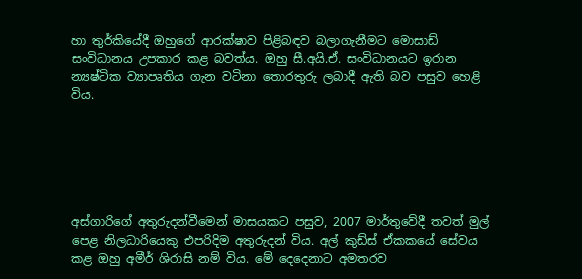හා තුර්කියේදී ඔහුගේ ආරක්ෂාව පිළිබඳව බලාගැනීමට මොසාඩ් සංවිධානය උපකාර කළ බවත්ය. ඔහු සී.අයි.ඒ. සංවිධානයට ඉරාන න්‍යෂ්ටික ව්‍යාපෘතිය ගැන වටිනා තොරතුරු ලබාදී ඇති බව පසුව හෙළි විය.






අස්ගාරිගේ අතුරුදන්වීමෙන් මාසයකට පසුව, 2007 මාර්තුවේදී තවත් මුල් පෙළ නිලධාරියෙකු එපරිදිම අතුරුදන් විය. අල් කුඩ්ස් ඒකකයේ සේවය කළ ඔහු අමීර් ශිරාසි නම් විය. මේ දෙදෙනාට අමතරව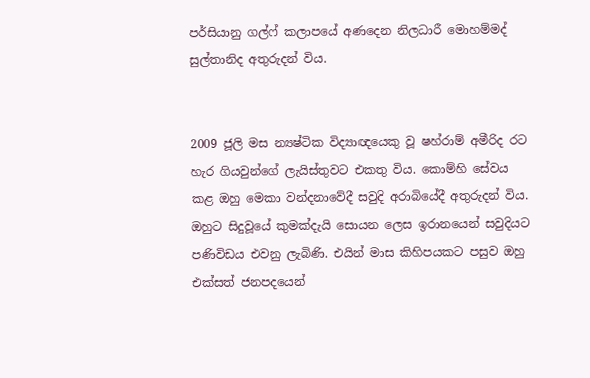පර්සියානු ගල්ෆ් කලාපයේ අණදෙන නිලධාරී මොහම්මද් සුල්තානිද අතුරුදන් විය.


2009 ජූලි මස න්‍යෂ්ටික විද්‍යාඥයෙකු වූ ෂහ්රාම් අමීරිද රට හැර ගියවුන්ගේ ලැයිස්තුවට එකතු විය. කොම්හි සේවය කළ ඔහු මෙකා වන්දනාවේදී සවුදි අරාබියේදී අතුරුදන් විය. ඔහුට සිදුවූයේ කුමක්දැයි සොයන ලෙස ඉරානයෙන් සවුදියට පණිවිඩය එවනු ලැබිණි. එයින් මාස කිහිපයකට පසුව ඔහු එක්සත් ජනපදයෙන්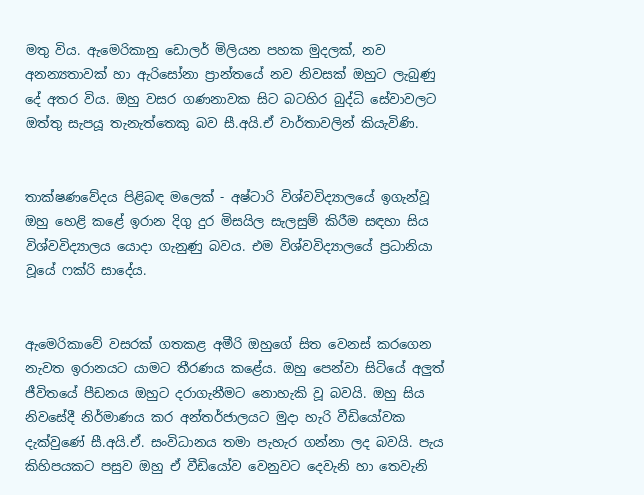මතු විය. ඇමෙරිකානු ඩොලර් මිලියන පහක මුදලක්, නව අනන්‍යතාවක් හා ඇරිසෝනා ප්‍රාන්තයේ නව නිවසක් ඔහුට ලැබුණු දේ අතර විය. ඔහු වසර ගණනාවක සිට බටහිර බුද්ධි සේවාවලට ඔත්තු සැපයූ තැනැත්තෙකු බව සී.අයි.ඒ වාර්තාවලින් කියැවිණි.


තාක්ෂණවේදය පිළිබඳ මලෙක් - අෂ්ටාරි විශ්වවිද්‍යාලයේ ඉගැන්වූ ඔහු හෙළි කළේ ඉරාන දිගු දුර මිසයිල සැලසුම් කිරීම සඳහා සිය විශ්වවිද්‍යාලය යොදා ගැනුණු බවය. එම විශ්වවිද්‍යාලයේ ප්‍රධානියා වූයේ ෆක්රි සාදේය.


ඇමෙරිකාවේ වසරක් ගතකළ අමීරි ඔහුගේ සිත වෙනස් කරගෙන නැවත ඉරානයට යාමට තීරණය කළේය. ඔහු පෙන්වා සිටියේ අලුත් ජීවිතයේ පීඩනය ඔහුට දරාගැනීමට නොහැකි වූ බවයි. ඔහු සිය නිවසේදී නිර්මාණය කර අන්තර්ජාලයට මුදා හැරි වීඩියෝවක දැක්වුණේ සී.අයි.ඒ. සංවිධානය තමා පැහැර ගන්නා ලද බවයි. පැය කිහිපයකට පසුව ඔහු ඒ වීඩියෝව වෙනුවට දෙවැනි හා තෙවැනි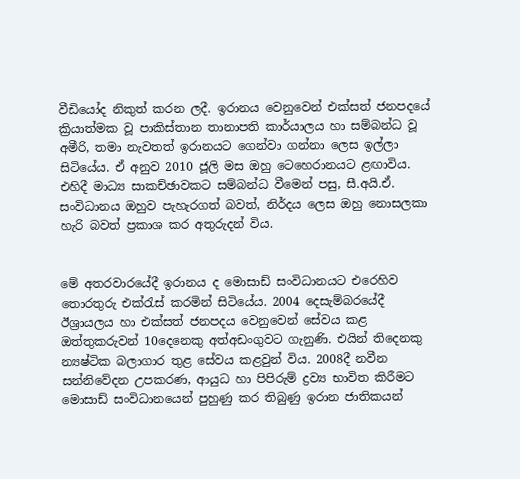වීඩියෝද නිකුත් කරන ලදී. ඉරානය වෙනුවෙන් එක්සත් ජනපදයේ ක්‍රියාත්මක වූ පාකිස්තාන තානාපති කාර්යාලය හා සම්බන්ධ වූ අමීරි, තමා නැවතත් ඉරානයට ගෙන්වා ගන්නා ලෙස ඉල්ලා සිටියේය. ඒ අනුව 2010 ජූලි මස ඔහු ටෙහෙරානයට ළඟාවිය. එහිදී මාධ්‍ය සාකච්ඡාවකට සම්බන්ධ වීමෙන් පසු, සී.අයි.ඒ. සංවිධානය ඔහුව පැහැරගත් බවත්, නිර්දය ලෙස ඔහු නොසලකා හැරි බවත් ප්‍රකාශ කර අතුරුදන් විය.


මේ අතරවාරයේදී ඉරානය ද මොසාඩ් සංවිධානයට එරෙහිව තොරතුරු එක්රැස් කරමින් සිටියේය. 2004 දෙසැම්බරයේදී ඊශ්‍රායලය හා එක්සත් ජනපදය වෙනුවෙන් සේවය කළ ඔත්තුකරුවන් 10දෙනෙකු අත්අඩංගුවට ගැනුණි. එයින් තිදෙනකු න්‍යෂ්ටික බලාගාර තුළ සේවය කළවුන් විය. 2008දී නවීන සන්නිවේදන උපකරණ, ආයුධ හා පිපිරුම් ද්‍රව්‍ය භාවිත කිරීමට මොසාඩ් සංවිධානයෙන් පුහුණු කර තිබුණු ඉරාන ජාතිකයන්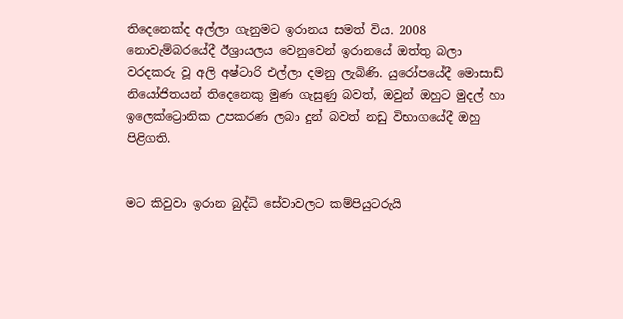තිදෙනෙක්ද අල්ලා ගැනුමට ඉරානය සමත් විය. 2008 නොවැම්බරයේදී ඊශ්‍රායලය වෙනුවෙන් ඉරානයේ ඔත්තු බලා වරදකරු වූ අලි අෂ්ටාරි එල්ලා දමනු ලැබිණි. යුරෝපයේදී මොසාඩ් නියෝජිතයන් තිදෙනෙකු මුණ ගැසුණු බවත්, ඔවුන් ඔහුට මුදල් හා ඉලෙක්ට්‍රොනික උපකරණ ලබා දුන් බවත් නඩු විභාගයේදී ඔහු පිළිගති.


මට කිවුවා ඉරාන බුද්ධි සේවාවලට කම්පියුටරුයි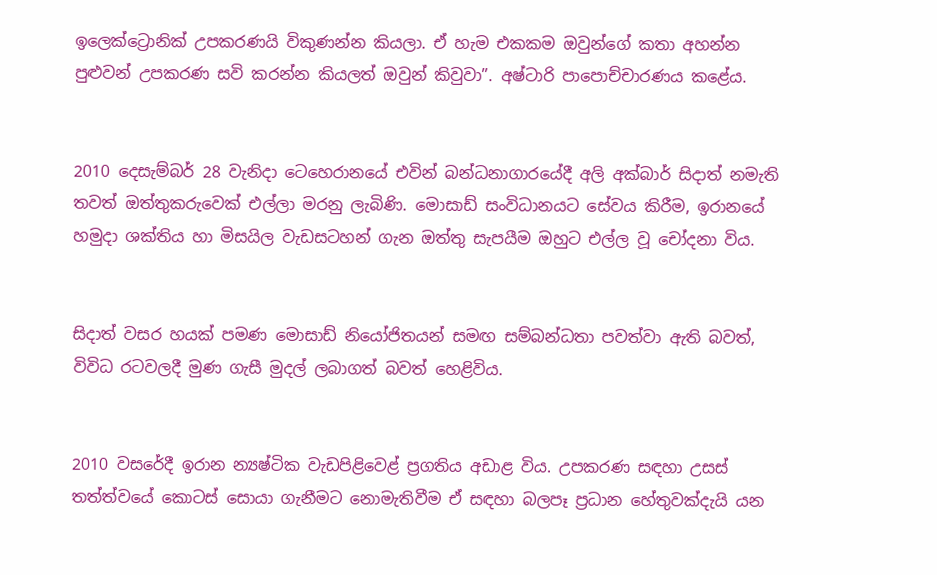ඉලෙක්ට්‍රොනික් උපකරණයි විකුණන්න කියලා. ඒ හැම එකකම ඔවුන්ගේ කතා අහන්න පුළුවන් උපකරණ සවි කරන්න කියලත් ඔවුන් කිවුවා”. අෂ්ටාරි පාපොච්චාරණය කළේය.


2010 දෙසැම්බර් 28 වැනිදා ටෙහෙරානයේ එවින් බන්ධනාගාරයේදී අලි අක්බාර් සිදාත් නමැති තවත් ඔත්තුකරුවෙක් එල්ලා මරනු ලැබිණි. මොසාඩ් සංවිධානයට සේවය කිරීම, ඉරානයේ හමුදා ශක්තිය හා මිසයිල වැඩසටහන් ගැන ඔත්තු සැපයීම ඔහුට එල්ල වූ චෝදනා විය.


සිදාත් වසර හයක් පමණ මොසාඩ් නියෝජිතයන් සමඟ සම්බන්ධතා පවත්වා ඇති බවත්, විවිධ රටවලදී මුණ ගැසී මුදල් ලබාගත් බවත් හෙළිවිය.


2010 වසරේදී ඉරාන න්‍යෂ්ටික වැඩපිළිවෙළ් ප්‍රගතිය අඩාළ විය. උපකරණ සඳහා උසස් තත්ත්වයේ කොටස් සොයා ගැනීමට නොමැතිවීම ඒ සඳහා බලපෑ ප්‍රධාන හේතුවක්දැයි යන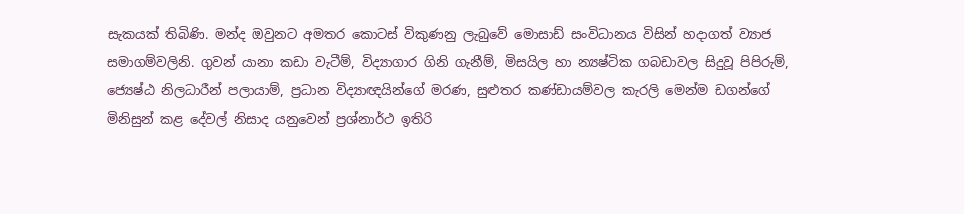සැකයක් තිබිණි. මන්ද ඔවුනට අමතර කොටස් විකුණනු ලැබුවේ මොසාඩ් සංවිධානය විසින් හදාගත් ව්‍යාජ සමාගම්වලිනි. ගුවන් යානා කඩා වැටීම්, විද්‍යාගාර ගිනි ගැනීම්, මිසයිල හා න්‍යෂ්ටික ගබඩාවල සිදුවූ පිපිරුම්, ජ්‍යෙෂ්ඨ නිලධාරීන් පලායාම්, ප්‍රධාන විද්‍යාඥයින්ගේ මරණ, සුළුතර කණ්ඩායම්වල කැරලි මෙන්ම ඩගන්ගේ මිනිසුන් කළ දේවල් නිසාද යනුවෙන් ප්‍රශ්නාර්ථ ඉතිරි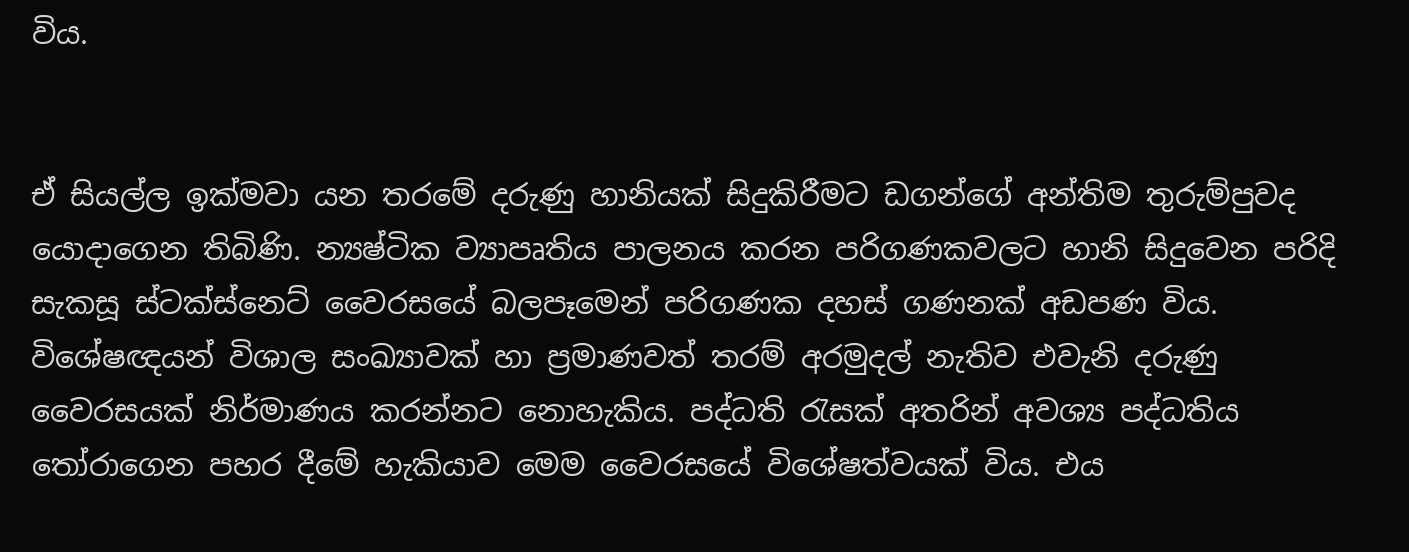විය.


ඒ සියල්ල ඉක්මවා යන තරමේ දරුණු හානියක් සිදුකිරීමට ඩගන්ගේ අන්තිම තුරුම්පුවද යොදාගෙන තිබිණි. න්‍යෂ්ටික ව්‍යාපෘතිය පාලනය කරන පරිගණකවලට හානි සිදුවෙන පරිදි සැකසූ ස්ටක්ස්නෙට් වෛරසයේ බලපෑමෙන් පරිගණක දහස් ගණනක් අඩපණ විය. විශේෂඥයන් විශාල සංඛ්‍යාවක් හා ප්‍රමාණවත් තරම් අරමුදල් නැතිව එවැනි දරුණු වෛරසයක් නිර්මාණය කරන්නට නොහැකිය. පද්ධති රැසක් අතරින් අවශ්‍ය පද්ධතිය තෝරාගෙන පහර දීමේ හැකියාව මෙම වෛරසයේ විශේෂත්වයක් විය. එය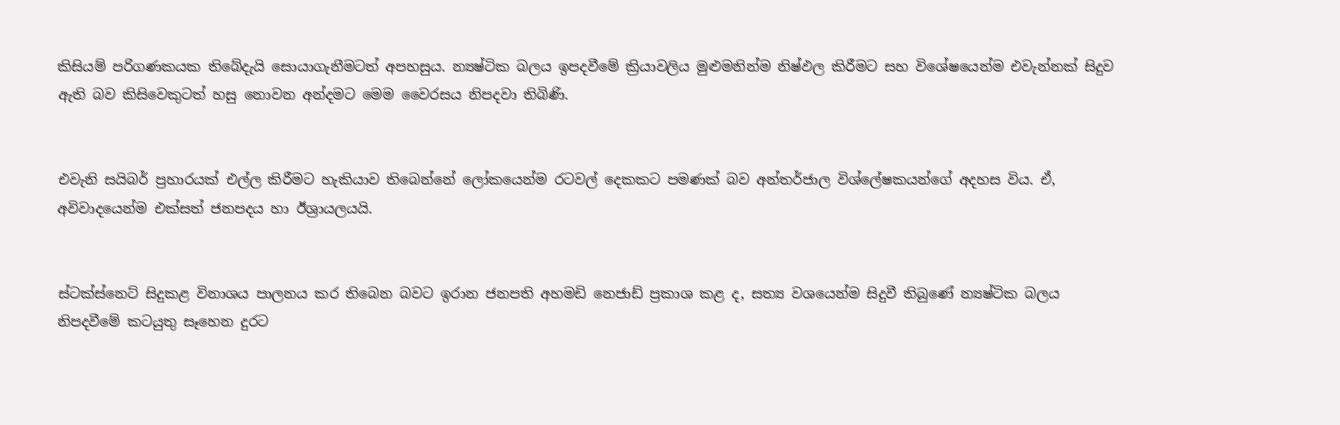කිසියම් පරිගණකයක තිබේදැයි සොයාගැනීමටත් අපහසුය. න්‍යෂ්ටික බලය ඉපදවීමේ ක්‍රියාවලිය මුළුමනින්ම නිෂ්ඵල කිරීමට සහ විශේෂයෙන්ම එවැන්නක් සිදුව ඇති බව කිසිවෙකුටත් හසු නොවන අන්දමට මෙම වෛරසය නිපදවා තිබිණි.


එවැනි සයිබර් ප්‍රහාරයක් එල්ල කිරීමට හැකියාව තිබෙන්නේ ලෝකයෙන්ම රටවල් දෙකකට පමණක් බව අන්තර්ජාල විශ්ලේෂකයන්ගේ අදහස විය. ඒ, අවිවාදයෙන්ම එක්සත් ජනපදය හා ඊශ්‍රායලයයි.


ස්ටක්ස්නෙට් සිදුකළ විනාශය පාලනය කර තිබෙන බවට ඉරාන ජනපති අහමඩි නෙජාඩ් ප්‍රකාශ කළ ද, සත්‍ය වශයෙන්ම සිදුවී තිබුණේ න්‍යෂ්ටික බලය නිපදවීමේ කටයුතු සෑහෙන දුරට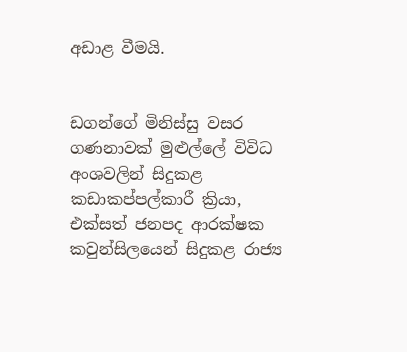අඩාළ වීමයි.


ඩගන්ගේ මිනිස්සු වසර ගණනාවක් මුළුල්ලේ විවිධ අංශවලින් සිදුකළ කඩාකප්පල්කාරී ක්‍රියා, එක්සත් ජනපද ආරක්ෂක කවුන්සිලයෙන් සිදුකළ රාජ්‍ය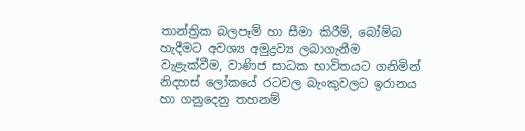තාන්ත්‍රික බලපෑම් හා සීමා කිරීම්, බෝම්බ හැදීමට අවශ්‍ය අමුද්‍රව්‍ය ලබාගැනීම වැළැක්වීම, වාණිජ සාධක භාවිතයට ගනිමින් නිදහස් ලෝකයේ රටවල බැංකුවලට ඉරානය හා ගනුදෙනු තහනම්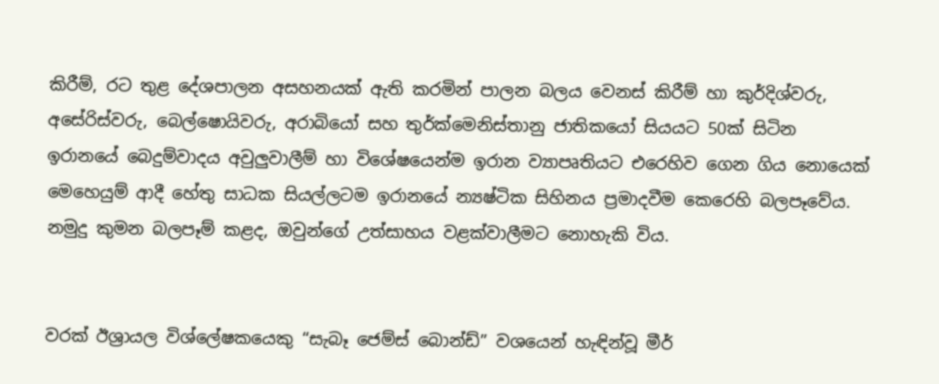කිරීම්, රට තුළ දේශපාලන අසහනයක් ඇති කරමින් පාලන බලය වෙනස් කිරීම් හා කුර්දිශ්වරු, අසේරිස්වරු, බෙල්ෂොයිවරු, අරාබියෝ සහ තුර්ක්මෙනිස්තානු ජාතිකයෝ සියයට 50ක් සිටින ඉරානයේ බෙදුම්වාදය අවුලුවාලීම් හා විශේෂයෙන්ම ඉරාන ව්‍යාපෘතියට එරෙහිව ගෙන ගිය නොයෙක් මෙහෙයුම් ආදී හේතු සාධක සියල්ලටම ඉරානයේ න්‍යෂ්ටික සිහිනය ප්‍රමාදවීම කෙරෙහි බලපෑවේය. නමුදු කුමන බලපෑම් කළද, ඔවුන්ගේ උත්සාහය වළක්වාලීමට නොහැකි විය.


වරක් ඊශ්‍රායල විශ්ලේෂකයෙකු “සැබෑ ජෙම්ස් බොන්ඩ්” වශයෙන් හැඳින්වූ මීර්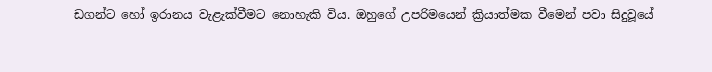ඩගන්ට හෝ ඉරානය වැළැක්වීමට නොහැකි විය. ඔහුගේ උපරිමයෙන් ක්‍රියාත්මක වීමෙන් පවා සිදුවූයේ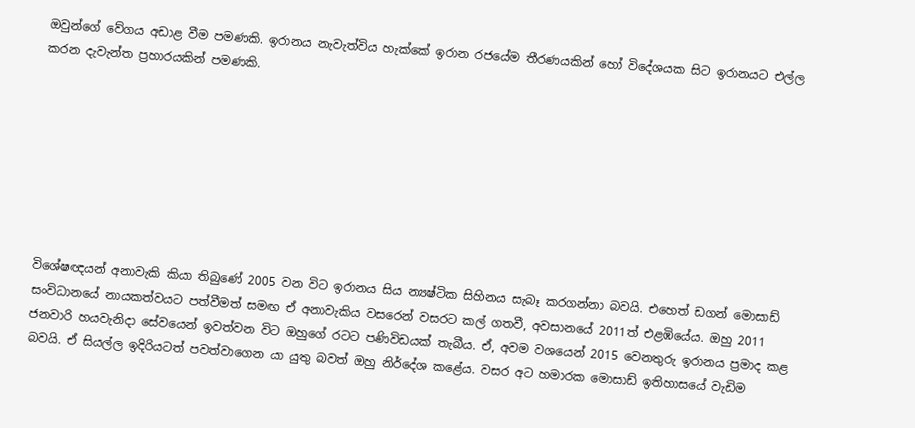ඔවුන්ගේ වේගය අඩාළ වීම පමණකි. ඉරානය නැවැත්විය හැක්කේ ඉරාන රජයේම තීරණයකින් හෝ විදේශයක සිට ඉරානයට එල්ල කරන දැවැන්ත ප්‍රහාරයකින් පමණකි.








විශේෂඥයන් අනාවැකි කියා තිබුණේ 2005 වන විට ඉරානය සිය න්‍යෂ්ටික සිහිනය සැබෑ කරගන්නා බවයි. එහෙත් ඩගන් මොසාඩ් සංවිධානයේ නායකත්වයට පත්වීමත් සමඟ ඒ අනාවැකිය වසරෙන් වසරට කල් ගතවී, අවසානයේ 2011ත් එළඹියේය. ඔහු 2011 ජනවාරි හයවැනිදා සේවයෙන් ඉවත්වන විට ඔහුගේ රටට පණිවිඩයක් තැබීය. ඒ, අවම වශයෙන් 2015 වෙනතුරු ඉරානය ප්‍රමාද කළ බවයි. ඒ සියල්ල ඉදිරියටත් පවත්වාගෙන යා යුතු බවත් ඔහු නිර්දේශ කළේය. වසර අට හමාරක මොසාඩ් ඉතිහාසයේ වැඩිම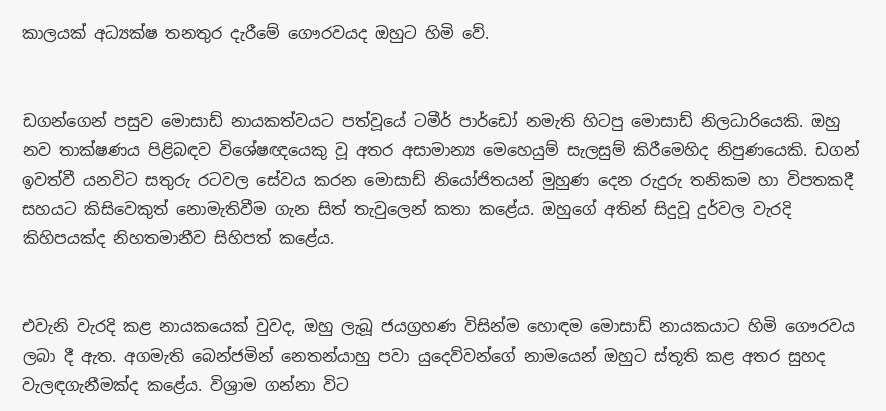කාලයක් අධ්‍යක්ෂ තනතුර දැරීමේ ගෞරවයද ඔහුට හිමි වේ.


ඩගන්ගෙන් පසුව මොසාඩ් නායකත්වයට පත්වූයේ ටමීර් පාර්ඩෝ නමැති හිටපු මොසාඩ් නිලධාරියෙකි. ඔහු නව තාක්ෂණය පිළිබඳව විශේෂඥයෙකු වූ අතර අසාමාන්‍ය මෙහෙයුම් සැලසුම් කිරීමෙහිද නිපුණයෙකි. ඩගන් ඉවත්වී යනවිට සතුරු රටවල සේවය කරන මොසාඩ් නියෝජිතයන් මුහුණ දෙන රුදුරු තනිකම හා විපතකදී සහයට කිසිවෙකුත් නොමැතිවීම ගැන සිත් තැවුලෙන් කතා කළේය. ඔහුගේ අතින් සිදුවූ දුර්වල වැරදි කිහිපයක්ද නිහතමානීව සිහිපත් කළේය.


එවැනි වැරදි කළ නායකයෙක් වුවද, ඔහු ලැබූ ජයග්‍රහණ විසින්ම හොඳම මොසාඩ් නායකයාට හිමි ගෞරවය ලබා දී ඇත. අගමැති බෙන්ජමින් නෙතන්යාහු පවා යුදෙව්වන්ගේ නාමයෙන් ඔහුට ස්තූති කළ අතර සුහද වැලඳගැනීමක්ද කළේය. විශ්‍රාම ගන්නා විට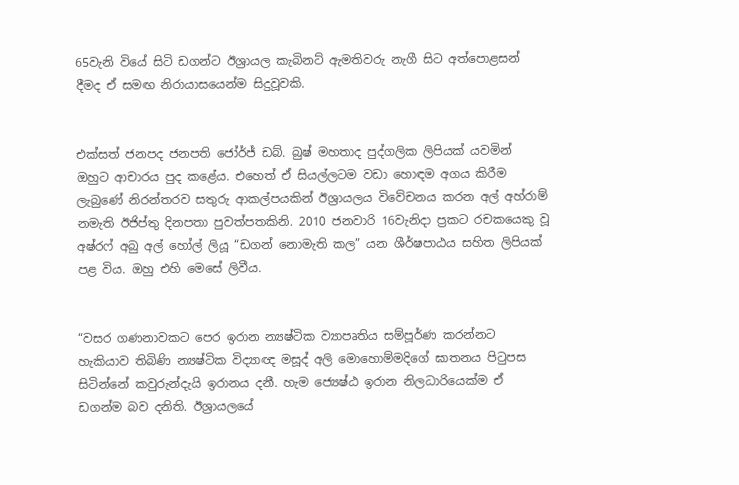65වැනි වියේ සිටි ඩගන්ට ඊශ්‍රායල කැබිනට් ඇමතිවරු නැගී සිට අත්පොළසන් දීමද ඒ සමඟ නිරායාසයෙන්ම සිදුවූවකි.


එක්සත් ජනපද ජනපති ජෝර්ජ් ඩබ්. බුෂ් මහතාද පුද්ගලික ලිපියක් යවමින් ඔහුට ආචාරය පුද කළේය. එහෙත් ඒ සියල්ලටම වඩා හොඳම අගය කිරීම ලැබුණේ නිරන්තරව සතුරු ආකල්පයකින් ඊශ්‍රායලය විවේචනය කරන අල් අහ්රාම් නමැති ඊජිප්තු දිනපතා පුවත්පතකිනි. 2010 ජනවාරි 16වැනිදා ප්‍රකට රචකයෙකු වූ අෂ්රෆ් අබු අල් හෝල් ලියූ “ඩගන් නොමැති කල” යන ශීර්ෂපාඨය සහිත ලිපියක් පළ විය. ඔහු එහි මෙසේ ලිවීය.


“වසර ගණනාවකට පෙර ඉරාන න්‍යෂ්ටික ව්‍යාපෘතිය සම්පූර්ණ කරන්නට හැකියාව තිබිණි න්‍යෂ්ටික විද්‍යාඥ මසූද් අලි මොහොම්මදිගේ ඝාතනය පිටුපස සිටින්නේ කවුරුන්දැයි ඉරානය දනී. හැම ජ්‍යෙෂ්ඨ ඉරාන නිලධාරියෙක්ම ඒ ඩගන්ම බව දනිති. ඊශ්‍රායලයේ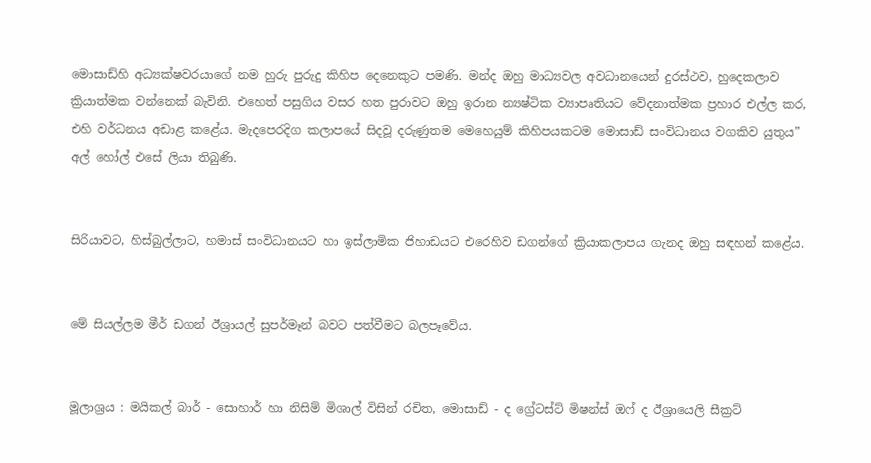මොසාඩ්හි අධ්‍යක්ෂවරයාගේ නම හුරු පුරුදු කිහිප දෙනෙකුට පමණි. මන්ද ඔහු මාධ්‍යවල අවධානයෙන් දුරස්ථව, හුදෙකලාව ක්‍රියාත්මක වන්නෙක් බැවිනි. එහෙත් පසුගිය වසර හත පුරාවට ඔහු ඉරාන න්‍යෂ්ටික ව්‍යාපෘතියට වේදනාත්මක ප්‍රහාර එල්ල කර, එහි වර්ධනය අඩාළ කළේය. මැදපෙරදිග කලාපයේ සිදවූ දරුණුතම මෙහෙයුම් කිහිපයකටම මොසාඩ් සංවිධානය වගකිව යුතුය” අල් හෝල් එසේ ලියා තිබුණි.


සිරියාවට, හිස්බුල්ලාට, හමාස් සංවිධානයට හා ඉස්ලාමික ජිහාඩයට එරෙහිව ඩගන්ගේ ක්‍රියාකලාපය ගැනද ඔහු සඳහන් කළේය.


මේ සියල්ලම මීර් ඩගන් ඊශ්‍රායල් සුපර්මෑන් බවට පත්වීමට බලපෑවේය.


මූලාශ්‍රය : මයිකල් බාර් - සොහාර් හා නිසිම් මිශාල් විසින් රචිත, මොසාඩ් - ද ග්‍රේටස්ට් මිෂන්ස් ඔෆ් ද ඊශ්‍රායෙලි සීක්‍රට්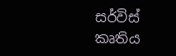සර්විස් කෘතිය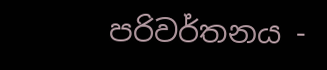පරිවර්තනය -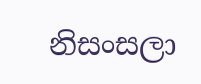නිසංසලා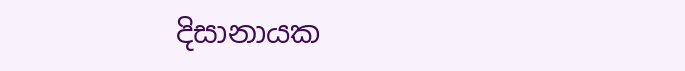දිසානායක